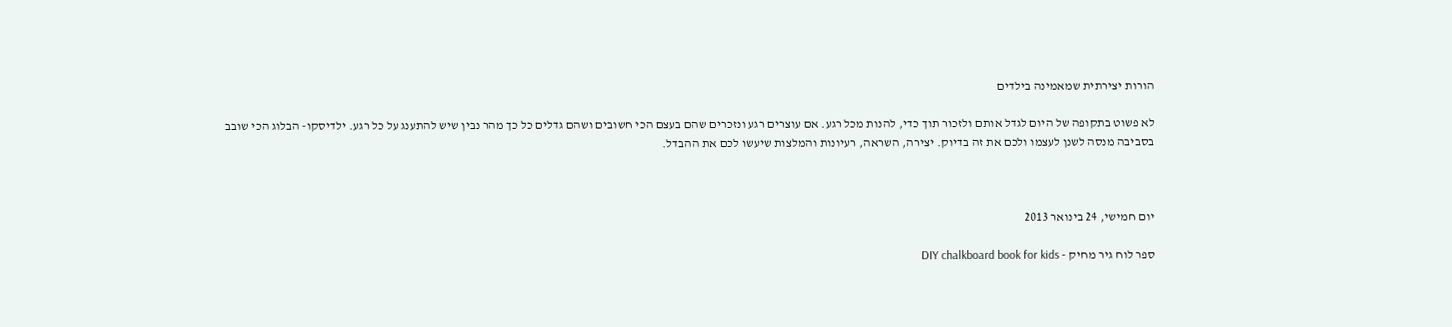הורות יצירתית שמאמינה בילדים

לא פשוט בתקופה של היום לגדל אותם ולזכור תוך כדי, להנות מכל רגע. אם עוצרים רגע ונזכרים שהם בעצם הכי חשובים ושהם גדלים כל כך מהר נבין שיש להתענג על כל רגע. ילדיסקו- הבלוג הכי שובב בסביבה מנסה לשנן לעצמו ולכם את זה בדיוק. יצירה, השראה, רעיונות והמלצות שיעשו לכם את ההבדל.



יום חמישי, 24 בינואר 2013

ספר לוח גיר מחיק - DIY chalkboard book for kids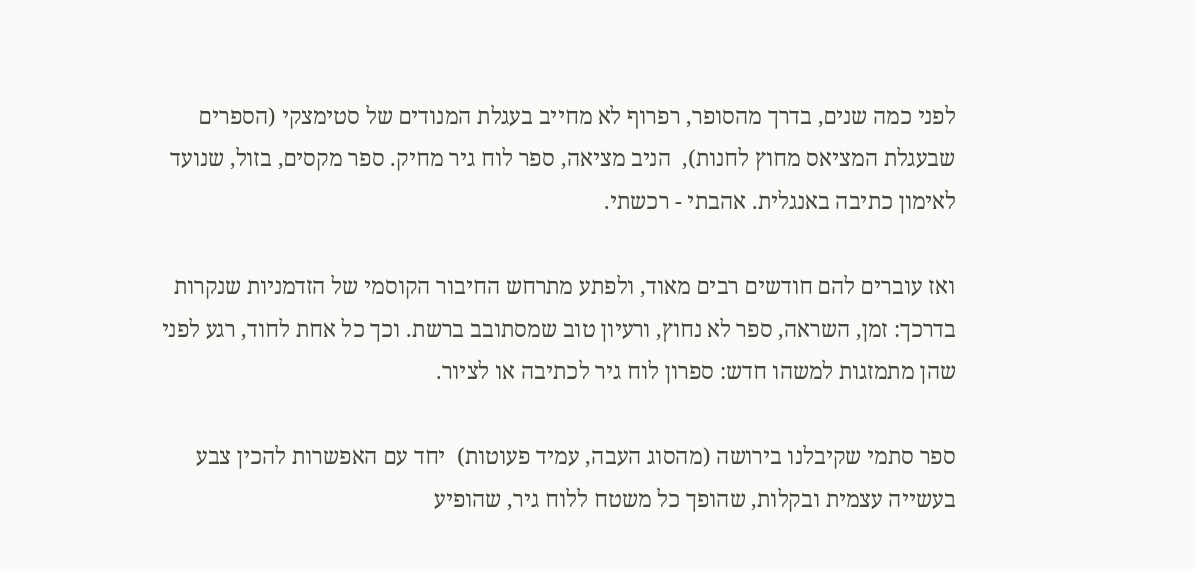לפני כמה שנים, בדרך מהסופר, רפרוף לא מחייב בעגלת המנודים של סטימצקי (הספרים שבעגלת המציאס מחוץ לחנות),  הניב מציאה, ספר לוח גיר מחיק. ספר מקסים, בזול, שנועד לאימון כתיבה באנגלית. אהבתי - רכשתי.

ואז עוברים להם חודשים רבים מאוד, ולפתע מתרחש החיבור הקוסמי של הזדמניות שנקרות בדרכך: זמן, השראה, ספר לא נחוץ, ורעיון טוב שמסתובב ברשת. וכך כל אחת לחוד, רגע לפני שהן מתמזגות למשהו חדש: ספרון לוח גיר לכתיבה או לציור.

ספר סתמי שקיבלנו בירושה (מהסוג העבה, עמיד פעוטות)  יחד עם האפשרות להכין צבע  בעשייה עצמית ובקלות, שהופך כל משטח ללוח גיר, שהופיע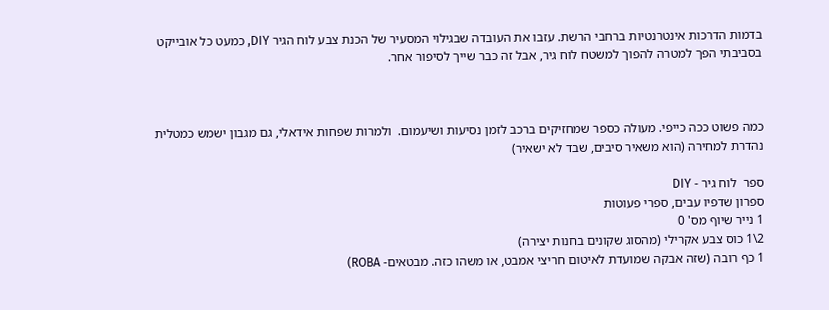בדמות הדרכות אינטרנטיות ברחבי הרשת. עזבו את העובדה שבגילוי המסעיר של הכנת צבע לוח הגיר DIY, כמעט כל אובייקט בסביבתי הפך למטרה להפוך למשטח לוח גיר, אבל זה כבר שייך לסיפור אחר.



כמה פשוט ככה כייפי. מעולה כספר שמחזיקים ברכב לזמן נסיעות ושיעמום.  ולמרות שפחות אידאלי, גם מגבון ישמש כמטלית נהדרת למחירה (הוא משאיר סיבים, שבד לא ישאיר)

ספר  לוח גיר - DIY
ספרון שדפיו עבים, ספרי פעוטות
1 נייר שיוף מס' 0
2\1 כוס צבע אקרילי (מהסוג שקונים בחנות יצירה)
1 כף רובה (שזה אבקה שמועדת לאיטום חריצי אמבט, או משהו כזה. מבטאים- ROBA)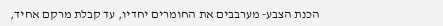הכנת הצבע- מערבבים את החומרים יחדיו, עד קבלת מרקם אחיד,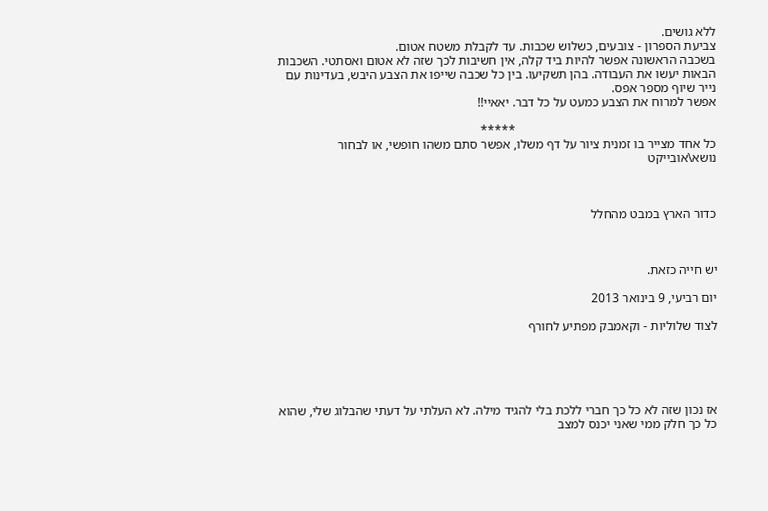ללא גושים.
צביעת הספרון - צובעים, כשלוש שכבות. עד לקבלת משטח אטום.
בשכבה הראשונה אפשר להיות ביד קלה, אין חשיבות לכך שזה לא אטום ואסתטי. השכבות הבאות יעשו את העבודה. בהן תשקיעו. בין כל שכבה שייפו את הצבע היבש, בעדינות עם נייר שיוף מספר אפס.
אפשר למרוח את הצבע כמעט על כל דבר. יאאיי!!

                                                              *****
כל אחד מצייר בו זמנית ציור על דף משלו, אפשר סתם משהו חופשי, או לבחור נושא\אובייקט



כדור הארץ במבט מהחלל



יש חייה כזאת.

יום רביעי, 9 בינואר 2013

לצוד שלוליות - וקאמבק מפתיע לחורף





אז נכון שזה לא כל כך חברי ללכת בלי להגיד מילה. לא העלתי על דעתי שהבלוג שלי, שהוא כל כך חלק ממי שאני יכנס למצב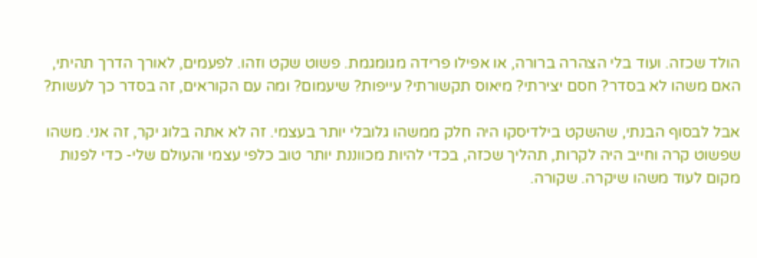הולד שכזה. ועוד בלי הצהרה ברורה, או אפילו פרידה מגומגמת. פשוט שקט וזהו. לפעמים, לאורך הדרך תהיתי, האם משהו לא בסדר? חסם יצירתי? מיאוס תקשורתי? עייפות? שיעמום? ומה עם הקוראים, זה בסדר כך לעשות?

אבל לבסוף הבנתי, שהשקט בילדיסקו היה חלק ממשהו גלובלי יותר בעצמי. זה לא אתה בלוג יקר, זה אני. משהו שפשוט קרה וחייב היה לקרות, תהליך שכזה, בכדי להיות מכווננת יותר טוב כלפי עצמי והעולם שלי- כדי לפנות מקום לעוד משהו שיקרה. שקורה.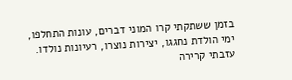בזמן ששתקתי קרו המוני דברים, עונות התחלפו, ימי הולדת נחגגו, יצירות נוצרו, רעיונות נולדו. עזבתי קרירה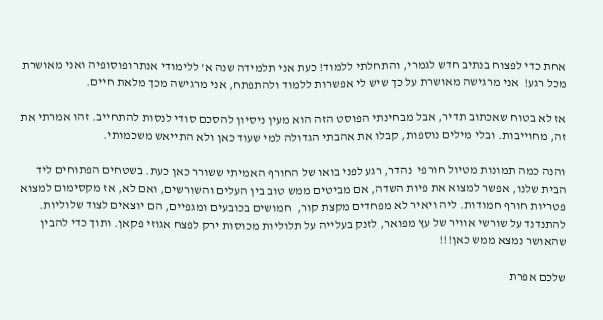אחת כדי לפצוח בנתיב חדש לגמרי, והתחלתי ללמוד! כעת אני תלמידה שנה א' ללימודי אנתרופוסופיה ואני מאושרת מכל רגע!  אני מרגישה מאושרת על כך שיש לי אפשרות ללמוד ולהתפתח, אני מרגישה מכך מלאת חיים.

אז לא בטוח שאכתוב תדיר, אבל מבחינתי הפוסט הזה הוא מעין ניסיון להסכם סודי לנסות להתחייב. זהו אמרתי את זה, מחוייבות. ובלי מילים נוספות, קבלו את אהבתי הגדולה למי שעוד כאן ולא התייאש משכמותי.

והנה כמה תמונות מטיול חורפי  נהדר, רגע לפני בואו של החורף האמיתי ששורר כאן כעת. בשטחים הפתוחים ליד הבית שלנו, אפשר למצוא את פיות השדה, אם מביטים ממש טוב בין העלים והשורשים, ואם לא, אז מקסימום למצוא פטריות חורף חמודות. ליה ויאיר לא מפחדים מקצת קור,  חמושים בכובעים ומגפיים, הם יוצאים לצוד שלוליות.  להתנדנד על שורשי אוויר של עץ מפואר, לזנק בעלייה על תלוליות מכוסות ירק לפצח אגוזי פקאן. ותוך כדי להבין שהאושר נמצא ממש כאן!!!

שלכם אפרת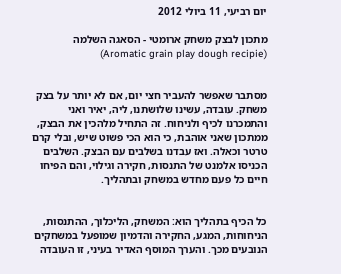יום רביעי, 11 ביולי 2012

מתכון לבצק משחק ארומטי - הסאגה השלמה (Aromatic grain play dough recipie)


מסתבר שאפשר להעביר חצי יום, אם לא יותר על בצק משחק. עובדה, עשינו שלושתנו, ליה, יאיר ואני והתמכרנו לכיף ולניחוח. זה התחיל מלהכין את הבצק, ממתכון שאני אוהבת, כי הוא הכי פשוט שיש, ובלי קרם טרטר וכאלה. ואז עבדנו בשלבים עם הבצק. השלבים הכניסו אלמנט של התנסות, חקירה וגילוי, והם הפיחו חיים כל פעם מחדש במשחק ובתהליך.


כל הכיף בתהליך הוא: המשחק, הליכלוך, ההתנסות, הניחוחות, המגע, החקירה והדמיון שמופעל במשחקים הנובעים מכך. והערך המוסף האדיר בעיני, זו העובדה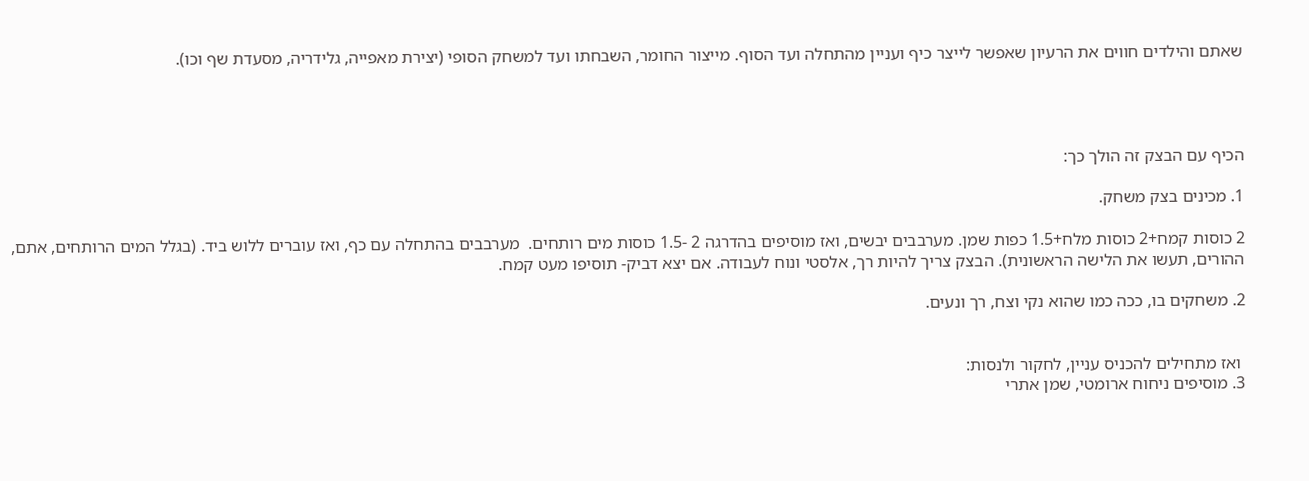שאתם והילדים חווים את הרעיון שאפשר לייצר כיף ועניין מהתחלה ועד הסוף. מייצור החומר, השבחתו ועד למשחק הסופי (יצירת מאפייה, גלידריה, מסעדת שף וכו).




הכיף עם הבצק זה הולך כך:

1. מכינים בצק משחק.

2 כוסות קמח+2 כוסות מלח+1.5 כפות שמן. מערבבים יבשים, ואז מוסיפים בהדרגה 2 -1.5 כוסות מים רותחים.  מערבבים בהתחלה עם כף, ואז עוברים ללוש ביד. (בגלל המים הרותחים, אתם, ההורים, תעשו את הלישה הראשונית). הבצק צריך להיות רך, אלסטי ונוח לעבודה. אם יצא דביק- תוסיפו מעט קמח.

2. משחקים בו, ככה כמו שהוא נקי וצח, רך ונעים.


 ואז מתחילים להכניס עניין, לחקור ולנסות:
3. מוסיפים ניחוח ארומטי, שמן אתרי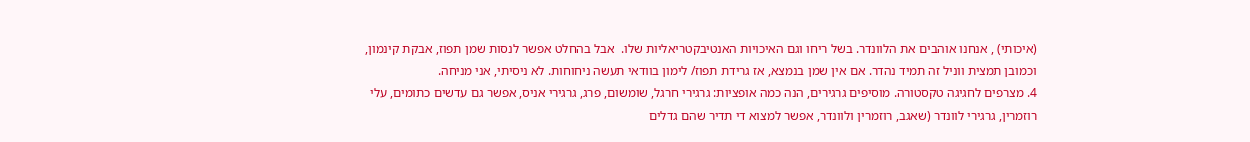(איכותי) , אנחנו אוהבים את הלוונדר. בשל ריחו וגם האיכויות האנטיבקטריאליות שלו.  אבל בהחלט אפשר לנסות שמן תפוז, אבקת קינמון, וכמובן תמצית ווניל זה תמיד נהדר. אם אין שמן בנמצא, אז גרידת תפוז/ לימון בוודאי תעשה ניחוחות. לא ניסיתי, אני מניחה.
4. מצרפים לחגיגה טקסטורה. מוסיפים גרגירים, הנה כמה אופציות: גרגירי חרגל, שומשום, פרג, גרגירי אניס, אפשר גם עדשים כתומים, עלי רוזמרין, גרגירי לוונדר (שאגב, רוזמרין ולוונדר, אפשר למצוא די תדיר שהם גדלים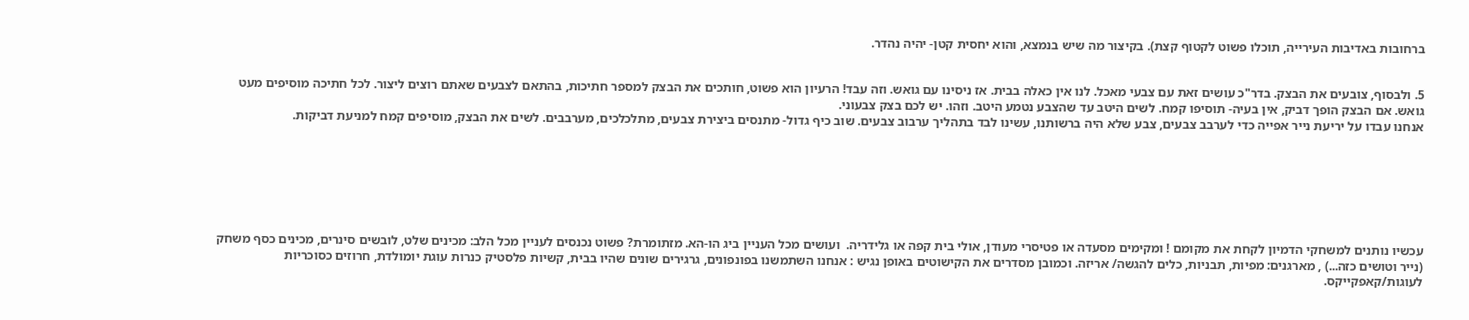ברחובות באדיבות העירייה, תוכלו פשוט לקטוף קצת). בקיצור מה שיש בנמצא, והוא יחסית קטן- יהיה נהדר.


5. ולבסוף, צובעים את הבצק. בדר"כ עושים זאת עם צבעי מאכל. לנו אין כאלה בבית. אז ניסינו עם גואש. וזה עבד! הרעיון הוא פשוט, חותכים את הבצק למספר חתיכות, בהתאם לצבעים שאתם רוצים ליצור. לכל חתיכה מוסיפים מעט גואש. אם הבצק הופך דביק, אין בעיה- תוסיפו קמח. לשים היטב עד שהצבע נטמע היטב. וזהו. יש לכם בצק צבעוני.
אנחנו עבדו על יריעת נייר אפייה כדי לערבב צבעים, צבע שלא היה ברשותנו, עשינו לבד בתהליך ערבוב צבעים. שוב כיף גדול- מתנסים ביצירת צבעים, מתלכלכים, מערבבים. לשים את הבצק, מוסיפים קמח למניעת דביקות.







עכשיו נותנים למשחקי הדמיון לקחת את מקומם ! ומקימים מסעדה או פטיסרי מעודן, אולי בית קפה או גלידריה.  ועושים מכל העניין ביג הו-הא. מזתומרת? פשוט נכנסים לעניין מכל הלב: מכינים שלט, לובשים סינרים, מכינים כסף משחק (נייר וטושים כזה...) , מארגנים: מפיות, תבניות, כלים להגשה/ אריזה. וכמובן מסדרים את הקישוטים באופן נגיש : אנחנו השתמשנו בפונפונים, גרגירים שונים שהיו בבית, קשיות פלסטיק כנרות עוגת יומולדת, חרוזים כסוכריות לעוגות/קאפקייקס.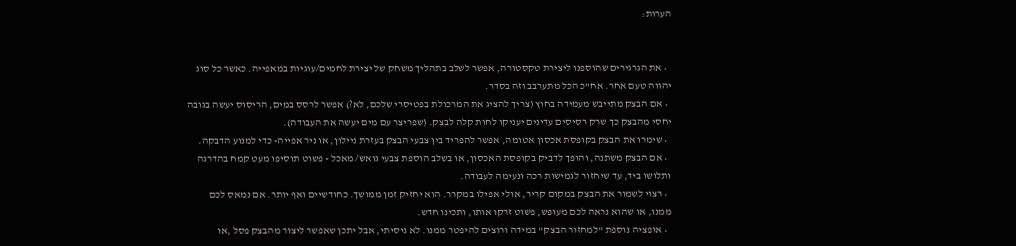הערות:


  • את הגרגירים שהוספנו ליצירת טקסטורה, אפשר לשלב בתהליך משחק של יצירת לחמים/עוגיות במאפייה. כאשר כל סוג יהווה טעם אחר. אח"כ הכל מתערבב וזה בסדר.
  • אם הבצק מתייבש מעמידה בחוץ (צריך להציג את המרכולת בפטיסרי שלכם, לא?) אפשר לרסס במים, הריסוס יעשה בגובה יחסי מהבצק כך שרק רסיסים עדינים יעניקו לחות קלה לבצק. (שפריצר עם מים יעשה את העבודה).
  • שימרו את הבצק בקופסת אכסון אטומה, אפשר להפריד בין צבעי הבצק בעזרת ניילון, או ניר אפייה- כדי למנוע הדבקה.
  • אם הבצק משתנה, והופך לדביק בקופסת האכסון, או בשלב הוספת צבעי גואש/ מאכל - פשוט תוסיפו מעט קמח בהדרגה ותלושו ביד, עד שיחזור לגמישות רכה ונעימה לעבודה.
  • רצוי לשמור את הבצק במקום קריר, אולי אפילו במקרר. הוא יחזיק זמן ממושך. כחודשיים ואף יותר. אם נמאס לכם ממנו, או שהוא נראה לכם מעופש, פשוט זרקו אותו, ותכינו חדש.
  • אופציה נוספת "למחזור הבצק" במידה ורוצים להיפטר ממנו. לא ניסיתי, אבל יתכן שאפשר ליצור מהבצק פסל ,או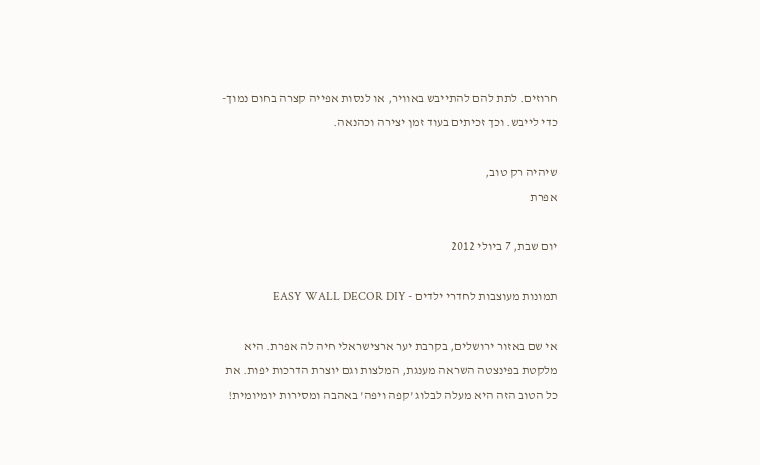חרוזים. לתת להם להתייבש באוויר, או לנסות אפייה קצרה בחום נמוך- כדי לייבש. וכך זכיתים בעוד זמן יצירה וכהנאה.

שיהיה רק טוב,
אפרת

יום שבת, 7 ביולי 2012

תמונות מעוצבות לחדרי ילדים - EASY WALL DECOR DIY

אי שם באזור ירושלים, בקרבת יער ארצישראלי חיה לה אפרת. היא מלקטת בפינצטה השראה מענגת, המלצות וגם יוצרת הדרכות יפות. את כל הטוב הזה היא מעלה לבלוג 'קפה ויפה' באהבה ומסירות יומיומית!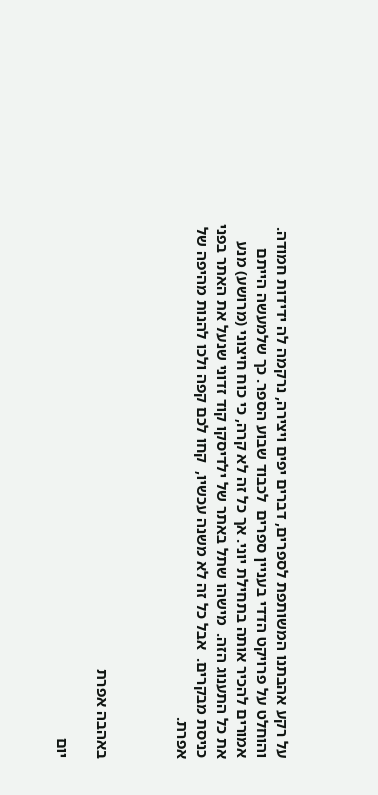על רקע אהבתנו המשותפת לספרים, דברים יפים ויצירה, נרקמה לה ידידות חמודה. והוחלט על פרויקט הדדי בעניין ספרים  לכבוד שבוע הספר. כך שלמעשה הייתם אמורים להכיר אותה בתחילת יוני. אך כל זה לא קרה, כי כוח חיצוני (מרושע) מנע את כל התענוג הזה.  מישהו שתל באתר של ילדיסקו קוד זדוני שנעל את האתר בפני כניסת מבקרים.  אבל כל זה לא משנה עכשיו,  קחו לכם קפה ולכו להנות מהיפה של אפרת.



באהבה אפרת

יום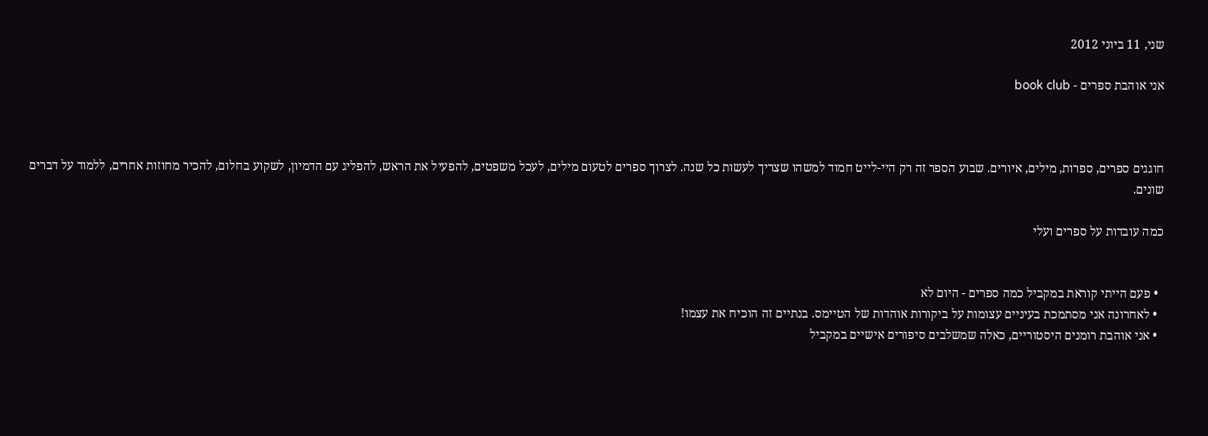שני, 11 ביוני 2012

אני אוהבת ספרים - book club



חוגגים ספרים, ספרות, מילים, איורים. שבוע הספר זה רק היי-לייט חמוד למשהו שצריך לעשות כל שנה. לצרוך ספרים לטעום מילים, לעכל משפטים, להפעיל את הראש, להפליג עם הדמיון, לשקוע בחלום, להכיר מחוזות אחרים, ללמוד על דברים שונים.

כמה עובדות על ספרים ועלי


  • פעם הייתי קוראת במקביל כמה ספרים - היום לא
  • לאחרונה אני מסתמכת בעיניים עצומות על ביקורות אוהדות של הטיימס. בנתיים זה הוכיח את עצמו!
  • אני אוהבת רומנים היסטוריים, כאלה שמשלבים סיפורים אישיים במקביל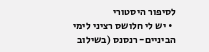לסיפור היסטורי
  • יש לי חלושס רציני לימי הביניים- רנסנס (בשילוב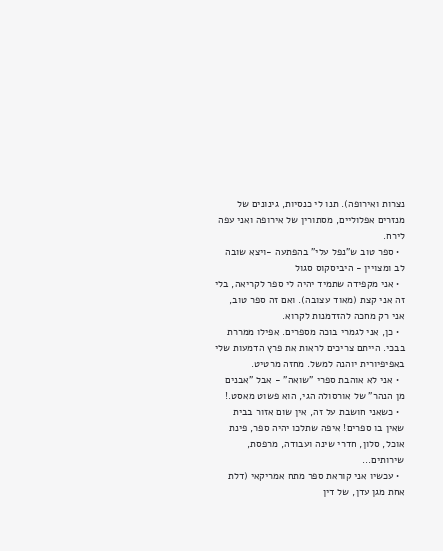נצרות ואירופה). תנו לי כנסיות, גינונים של מנזרים אפלוליים, מסתורין של אירופה ואני עפה לירח.
  • ספר טוב ש"נפל עלי" בהפתעה -ויצא שובה לב ומצויין - היביסקוס סגול
  • אני מקפידה שתמיד יהיה לי ספר לקריאה, בלי זה אני קצת (מאוד עצובה). ואם זה ספר טוב, אני רק מחכה להזדמנות לקרוא.
  • כן, אני לגמרי בוכה מספרים. אפילו ממררת בבכי. הייתם צריכים לראות את פרץ הדמעות שלי באפיפיורית יוהנה למשל. מחזה מרטיט.
  • אני לא אוהבת ספרי "שואה" - אבל "אבנים מן הנהר" של אורסולה הגי, הוא פשוט מאסט.!
  • כשאני חושבת על זה, אין שום אזור בבית שאין בו ספרים! איפה שתלכו יהיה ספר, פינת אוכל, סלון, חדרי שינה ועבודה, מרפסת, שירותים...
  • עכשיו אני קוראת ספר מתח אמריקאי (דלת אחת מגן עדן, של דין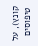קונץ), על טיפוסים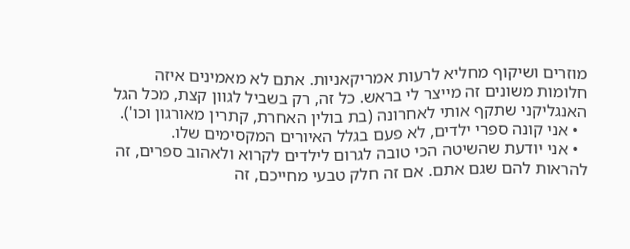מוזרים ושיקוף מחליא לרעות אמריקאניות. אתם לא מאמינים איזה חלומות משונים זה מייצר לי בראש. כל זה, רק בשביל לגוון קצת, מכל הגל האנגליקני שתקף אותי לאחרונה (בת בולין האחרת, קתרין מאורגון וכו').
  • אני קונה ספרי ילדים, לא פעם בגלל האיורים המקסימים שלו.
  • אני יודעת שהשיטה הכי טובה לגרום לילדים לקרוא ולאהוב ספרים, זה להראות להם שגם אתם. אם זה חלק טבעי מחייכם, זה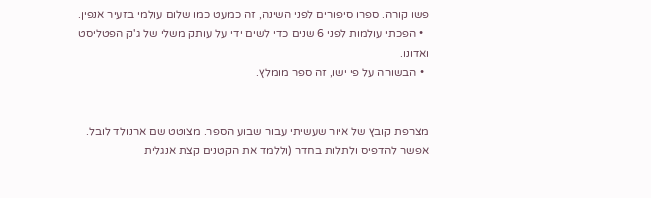פשו קורה. ספרו סיפורים לפני השינה, זה כמעט כמו שלום עולמי בזעיר אנפין.
  • הפכתי עולמות לפני 6 שנים כדי לשים ידי על עותק משלי של ג'ק הפטליסט ואדונו.
  • הבשורה על פי ישו, זה ספר מומלץ.


מצרפת קובץ של איור שעשיתי עבור שבוע הספר. מצוטט שם ארנולד לובל.  אפשר להדפיס ולתלות בחדר (וללמד את הקטנים קצת אנגלית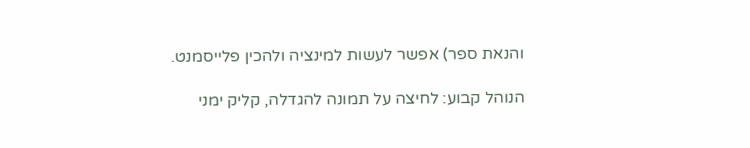והנאת ספר) אפשר לעשות למינציה ולהכין פלייסמנט.

הנוהל קבוע: לחיצה על תמונה להגדלה, קליק ימני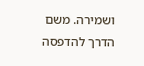ושמירה. משם הדרך להדפסה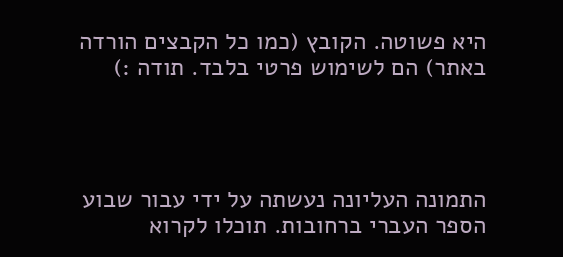היא פשוטה. הקובץ (כמו כל הקבצים הורדה באתר) הם לשימוש פרטי בלבד. תודה :)




התמונה העליונה נעשתה על ידי עבור שבוע הספר העברי ברחובות. תוכלו לקרוא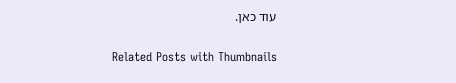עוד כאן.

Related Posts with Thumbnails